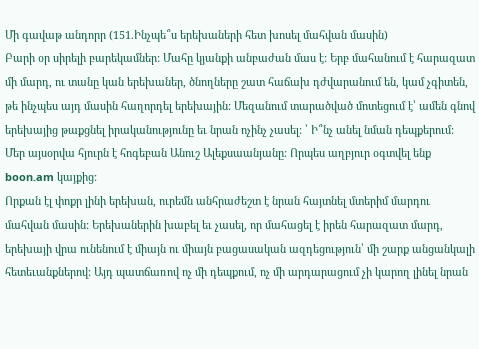Մի գավաթ անդորր (151.Ինչպե՞ս երեխաների հետ խոսել մահվան մասին)
Բարի օր սիրելի բարեկամներ: Մահը կյանքի անբաժան մաս է: Երբ մահանում է հարազատ մի մարդ, ու տանը կան երեխաներ, ծնողները շատ հաճախ դժվարանում են, կամ չգիտեն, թե ինչպես այդ մասին հաղորդել երեխային: Մեզանում տարածված մոտեցում է՝ ամեն գնով երեխայից թաքցնել իրականությունը եւ նրան ոչինչ չասել: ՝ Ի՞նչ անել նման դեպքերում: Մեր այսօրվա հյուրն է հոգեբան Անուշ Ալեքսաանյանը: Որպես աղբյուր օգտվել ենք boon.am կայքից:
Որքան էլ փոքր լինի երեխան, ուրեմն անհրաժեշտ է նրան հայտնել մտերիմ մարդու մահվան մասին: Երեխաներին խաբել եւ չասել, որ մահացել է իրեն հարազատ մարդ, երեխայի վրա ունենում է միայն ու միայն բացասական ազդեցություն՝ մի շարք անցանկալի հետեւանքներով: Այդ պատճառով ոչ մի դեպքում, ոչ մի արդարացում չի կարող լինել նրան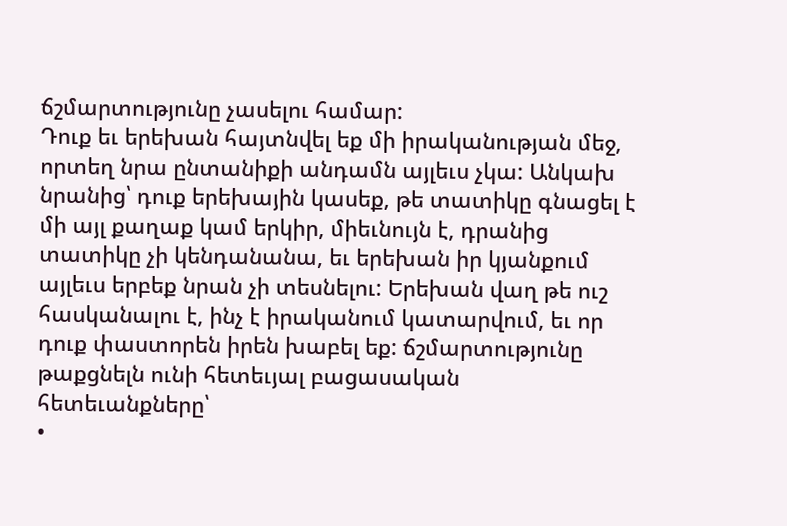ճշմարտությունը չասելու համար:
Դուք եւ երեխան հայտնվել եք մի իրականության մեջ, որտեղ նրա ընտանիքի անդամն այլեւս չկա: Անկախ նրանից՝ դուք երեխային կասեք, թե տատիկը գնացել է մի այլ քաղաք կամ երկիր, միեւնույն է, դրանից տատիկը չի կենդանանա, եւ երեխան իր կյանքում այլեւս երբեք նրան չի տեսնելու: Երեխան վաղ թե ուշ հասկանալու է, ինչ է իրականում կատարվում, եւ որ դուք փաստորեն իրեն խաբել եք: ճշմարտությունը թաքցնելն ունի հետեւյալ բացասական հետեւանքները՝
•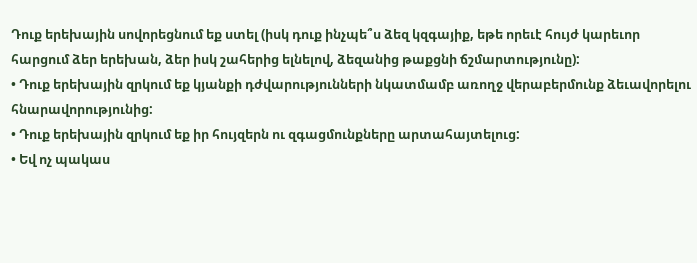Դուք երեխային սովորեցնում եք ստել (իսկ դուք ինչպե՞ս ձեզ կզգայիք, եթե որեւէ հույժ կարեւոր հարցում ձեր երեխան, ձեր իսկ շահերից ելնելով, ձեզանից թաքցնի ճշմարտությունը):
• Դուք երեխային զրկում եք կյանքի դժվարությունների նկատմամբ առողջ վերաբերմունք ձեւավորելու հնարավորությունից:
• Դուք երեխային զրկում եք իր հույզերն ու զգացմունքները արտահայտելուց:
• Եվ ոչ պակաս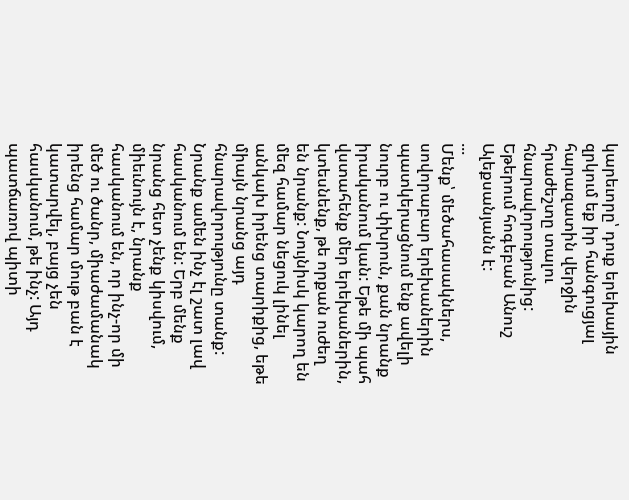կարեւորը՝ դուք երեխային զրկում եք իր հանգուցյալ հարազատին վերջին հրաժեշտը տալու հնարավորությունից:
Եթերում հոգեբան Անուշ Ալեքսանյանն է:
...
Մենք՝ մեծահասակներս, սովորաբար երեխաներին պատկերացնում ենք ավելի նուրբ ու փխրուն, քան նրանք իրականում կան: Եթե մի պահ վստահենք մեր երեխաներին, կտեսնենք, թե որքան ուժեղ են նրանք: Նույնիսկ կարող են մեզ համար նեցուկ լինել անկախ իրենց տարիքից, եթե միայն նրանց այդ հնարավորությունը տանք: Նրանք ամեն ինչ էլ շատ լավ հասկանում են: Երբ մենք նրանց հետ չենք կիսվում, միեւնույն է, նրանք հասկանում են, որ ինչ-որ մի մեծ ու ծանր, միաժամանակ իրենց համար մութ բան է կատարվել, բայց չեն հասկանում, թե ինչ: Այդ պատճառով պիտի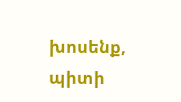խոսենք, պիտի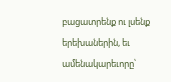բացատրենք ու լսենք երեխաներին, եւ ամենակարեւորը՝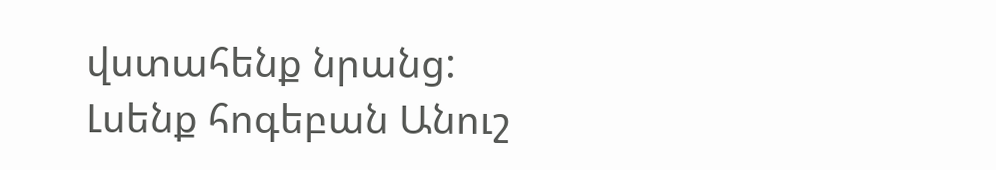վստահենք նրանց:
Լսենք հոգեբան Անուշ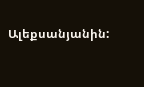Ալեքսանյանին: